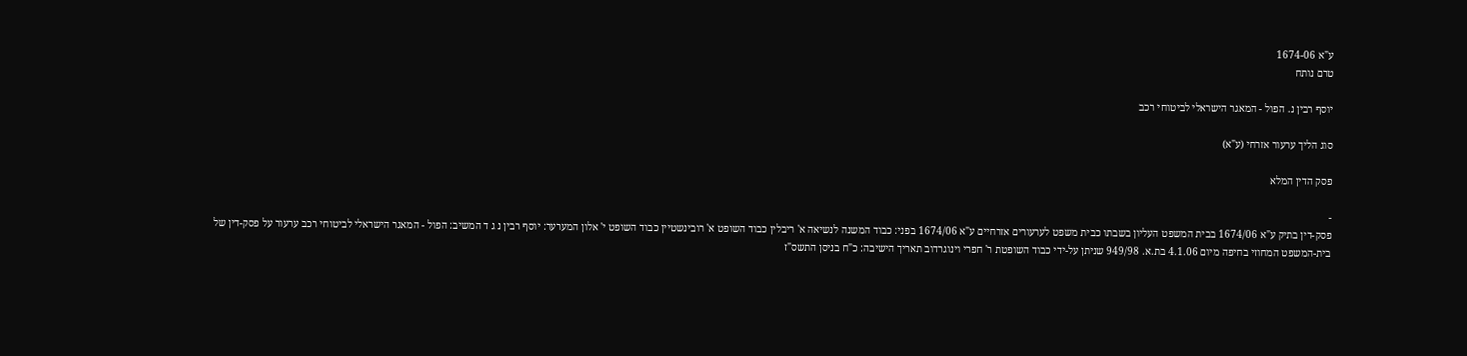ע"א 1674-06
טרם נותח

יוסף רבין נ. הפול - המאגר הישראלי לביטוחי רכב

סוג הליך ערעור אזרחי (ע"א)

פסק הדין המלא

-
פסק-דין בתיק ע"א 1674/06 בבית המשפט העליון בשבתו כבית משפט לערעורים אזרחיים ע"א 1674/06 בפני: כבוד המשנה לנשיאה א' ריבלין כבוד השופט א' רובינשטיין כבוד השופט י' אלון המערער: יוסף רבין נ ג ד המשיב: הפול - המאגר הישראלי לביטוחי רכב ערעור על פסק-דין של בית-המשפט המחוזי בחיפה מיום 4.1.06 בת.א. 949/98 שניתן על-ידי כבוד השופטת ר' חפרי וינוגרדוב תאריך הישיבה: כ"ח בניסן התשס"ז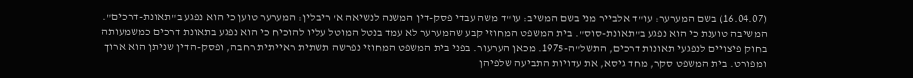(16.04.07) בשם המערער: עו"ד אלבייר מני בשם המשיב: עו"ד משה עבדי פסק-דין המשנה לנשיאה א' ריבלין: המערער טוען כי הוא נפגע ב"תאונת-דרכים". המשיבה טוענת כי הוא נפגע ב"תאונת-סוס". בית המשפט המחוזי קבע שהמערער לא עמד בנטל המוטל עליו להוכיח כי הוא נפגע בתאונת דרכים כמשמעותה בחוק פיצויים לנפגעי תאונות דרכים, התשל"ה-1975. מכאן הערעור. בפני בית המשפט המחוזי נפרשה תשתית ראייתית רחבה, ופסק-הדין שניתן הוא ארוך ומפורט. בית המשפט סקר, מחד גיסא, את עדויות התביעה שלפיהן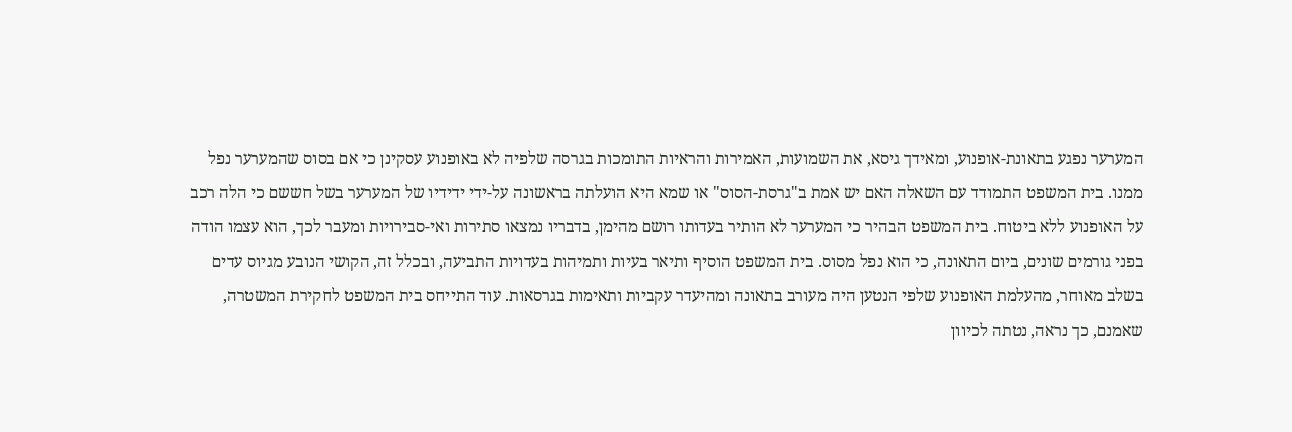המערער נפגע בתאונת-אופנוע, ומאידך גיסא, את השמועות, האמירות והראיות התומכות בגרסה שלפיה לא באופנוע עסקינן כי אם בסוס שהמערער נפל ממנו. בית המשפט התמודד עם השאלה האם יש אמת ב"גרסת-הסוס" או שמא היא הועלתה בראשונה על-ידי ידידיו של המערער בשל חששם כי הלה רכב על האופנוע ללא ביטוח. בית המשפט הבהיר כי המערער לא הותיר בעדותו רושם מהימן, בדבריו נמצאו סתירות ואי-סבירויות ומעבר לכך, הוא עצמו הודה בפני גורמים שונים, ביום התאונה, כי הוא נפל מסוס. בית המשפט הוסיף ותיאר בעיות ותמיהות בעדויות התביעה, ובכלל זה, הקושי הנובע מגיוס עדים בשלב מאוחר, מהעלמת האופנוע שלפי הנטען היה מעורב בתאונה ומהיעדר עקביות ותאימות בגרסאות. עוד התייחס בית המשפט לחקירת המשטרה, שאמנם, כך נראה, נטתה לכיוון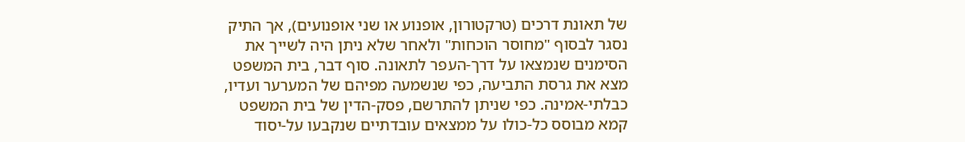של תאונת דרכים (טרקטורון, אופנוע או שני אופנועים), אך התיק נסגר לבסוף "מחוסר הוכחות" ולאחר שלא ניתן היה לשייך את הסימנים שנמצאו על דרך-העפר לתאונה. סוף דבר, בית המשפט מצא את גרסת התביעה, כפי שנשמעה מפיהם של המערער ועדיו, כבלתי-אמינה. כפי שניתן להתרשם, פסק-הדין של בית המשפט קמא מבוסס כל-כולו על ממצאים עובדתיים שנקבעו על-יסוד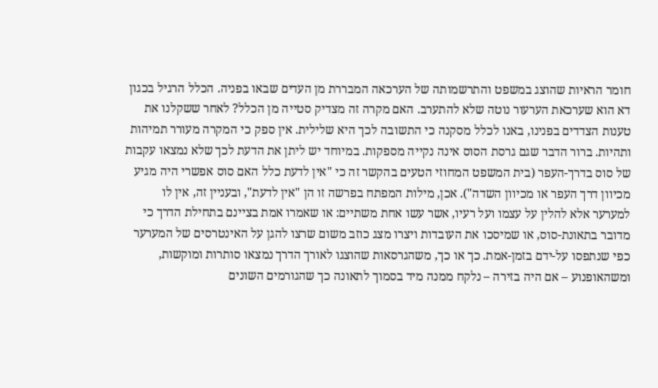חומר הראיות שהוצג במשפט והתרשמותה של הערכאה המבררת מן העדים שבאו בפניה. הכלל הרגיל בכגון דא הוא שערכאת הערעור נוטה שלא להתערב. האם מקרה זה מצדיק סטייה מן הכלל? לאחר ששקלנו את טענות הצדדים בפנינו, באנו לכלל מסקנה כי התשובה לכך היא שלילית. אין ספק כי המקרה מעורר תמיהות ותהיות. ברור הדבר שגם גרסת הסוס אינה נקייה מספקות. במיוחד יש ליתן את הדעת לכך שלא נמצאו עקבות של סוס בדרך-העפר (בית המשפט המחוזי הטעים בהקשר זה כי "אין לדעת כלל האם סוס אפשרי היה מגיע מכיוון דרך העפר או מכיוון השדה"). אכן, מילות המפתח בפרשה זו הן "אין לדעת", ובעניין זה, אין לו למערער אלא להלין על עצמו ועל רעיו, אשר עשו אחת משתיים: או שאמרו אמת בציינם בתחילת הדרך כי מדובר בתאונת-סוס, או שמיסכו את העובדות ויצרו מצג כוזב משום שרצו להגן על האינטרסים של המערער כפי שנתפסו על-ידם בזמן-אמת. כך או כך, משהגרסאות שהוצגו לאורך הדרך נמצאו סותרות ומוקשות, ומשהאופנוע – אם היה בזירה – נלקח ממנה מיד בסמוך לתאונה כך שהגורמים השונים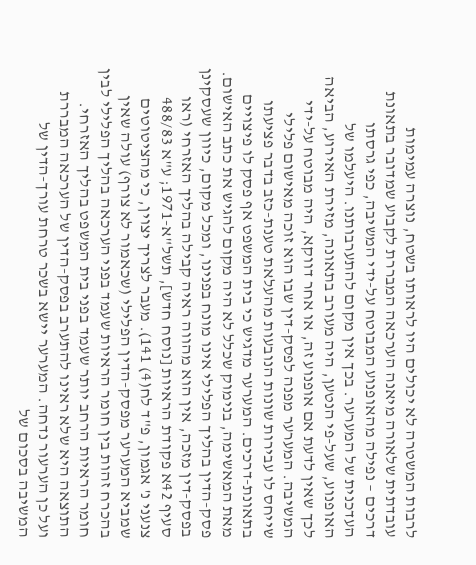לרבות המשטרה לא יכולים היו לראותו בשטח, נוצרה עמימות עובדתית שלאורה מיאנה הערכאה המבררת לקבוע שמדובר בתאונת דרכים – נפילה מהאופנוע המבוטח על-ידי המשיבה, כפי גרסתו העדכנית של המערער. בכך אין מקום להתערבותנו. היעלמו של האופנוע, שעל-פי הנטען, היה מעורב בתאונה, מזירת האירוע, הביאה לכך שאין לדעת אם אופנוע זה, או אחר דווקא, היה מבוטח על-ידי המשיבה. המערער מפנה לפסק-דין שבו הוא זוכה מאישום פלילי שייחס לו עבירות שונות הנובעות מהעלאת טענת-כזב בדבר פציעתו בתאונת-דרכים. המערער מדגיש כי בית המשפט אף פסק לו פיצויים מאת המאשימה, בנימוק שכלל לא היה מקום להגיש את כתב האישום. פסק-הדין בהליך הפלילי אינו מונח בפנינו, ומכל מקום, כיוון שעסקינן בפסק-דין מזכה, אין הוא מהווה ראיה קבילה בהליך האזרחי (ראו סעיף 42א פקודת הראיות [נוסח חדש], תשל"א-1971; ע"א 488/83 צנעני נ' אגמון, פ"ד לח(4) 141). מעבר לצריך יצוין, כי מהציטוטים שמביא המערער מפסק-הדין הפלילי (שכאמור לא צורף) עולה שאין בהכרח זהות בין חומר הראיות שעמד בפני הערכאה בהליך הפלילי לבין חומר הראיות הרחב יותר שעמד בפני בית המשפט בהליך האזרחי. התוצאה היא שלא ראינו להתערב בפסק-הדין של הערכאה המבררת ועל כן הערעור נדחה. המערער יישא בשכר טרחת עורך-הדין של המשיבה בסכום של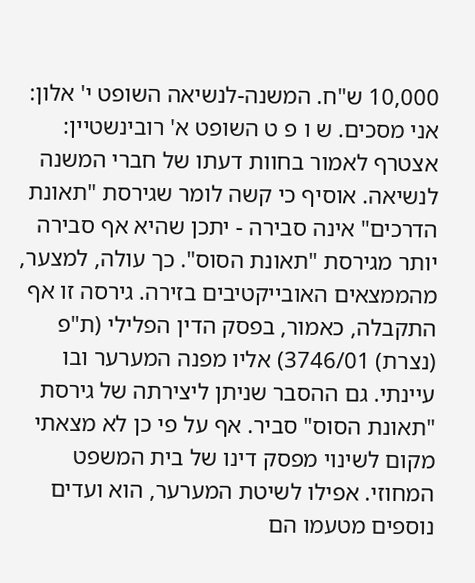10,000 ש"ח. המשנה-לנשיאה השופט י' אלון: אני מסכים. ש ו פ ט השופט א' רובינשטיין: אצטרף לאמור בחוות דעתו של חברי המשנה לנשיאה. אוסיף כי קשה לומר שגירסת "תאונת הדרכים" אינה סבירה - יתכן שהיא אף סבירה יותר מגירסת "תאונת הסוס". כך עולה, למצער, מהממצאים האובייקטיבים בזירה. גירסה זו אף התקבלה, כאמור, בפסק הדין הפלילי (ת"פ (נצרת) 3746/01) אליו מפנה המערער ובו עיינתי. גם ההסבר שניתן ליצירתה של גירסת "תאונת הסוס" סביר. אף על פי כן לא מצאתי מקום לשינוי מפסק דינו של בית המשפט המחוזי. אפילו לשיטת המערער, הוא ועדים נוספים מטעמו הם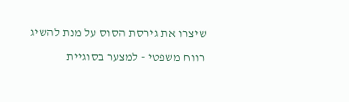שיצרו את גירסת הסוס על מנת להשיג רווח משפטי - למצער בסוגיית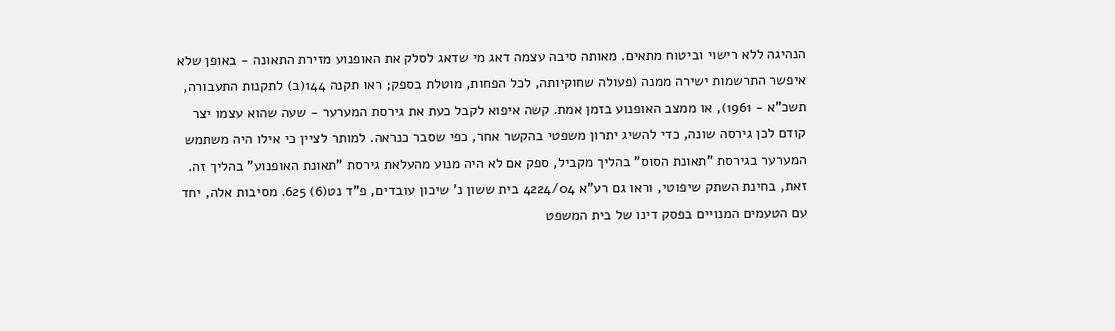הנהיגה ללא רישוי וביטוח מתאים. מאותה סיבה עצמה דאג מי שדאג לסלק את האופנוע מזירת התאונה - באופן שלא איפשר התרשמות ישירה ממנה (פעולה שחוקיותה, לכל הפחות, מוטלת בספק; ראו תקנה 144(ב) לתקנות התעבורה, תשכ"א - 1961), או ממצב האופנוע בזמן אמת. קשה איפוא לקבל כעת את גירסת המערער - שעה שהוא עצמו יצר קודם לכן גירסה שונה, כדי להשיג יתרון משפטי בהקשר אחר, כפי שסבר כנראה. למותר לציין כי אילו היה משתמש המערער בגירסת "תאונת הסוס" בהליך מקביל, ספק אם לא היה מנוע מהעלאת גירסת "תאונת האופנוע" בהליך זה. זאת, בחינת השתק שיפוטי, וראו גם רע"א 4224/04 בית ששון נ' שיכון עובדים, פ"ד נט(6) 625. מסיבות אלה, יחד עם הטעמים המנויים בפסק דינו של בית המשפט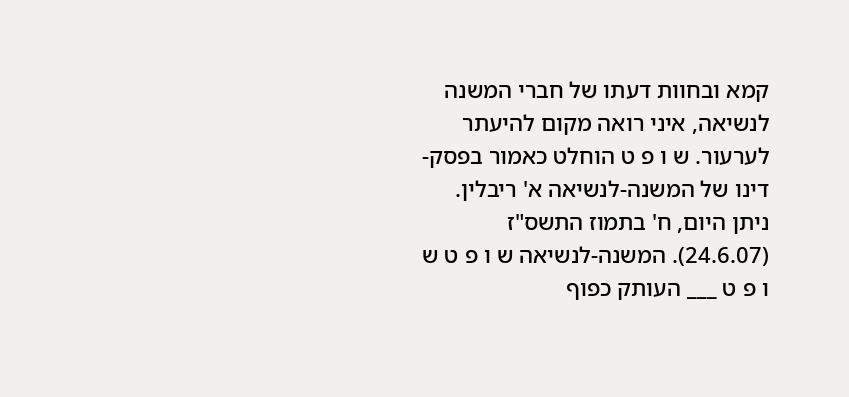קמא ובחוות דעתו של חברי המשנה לנשיאה, איני רואה מקום להיעתר לערעור. ש ו פ ט הוחלט כאמור בפסק-דינו של המשנה-לנשיאה א' ריבלין. ניתן היום, ח' בתמוז התשס"ז (24.6.07). המשנה-לנשיאה ש ו פ ט ש ו פ ט ___ העותק כפוף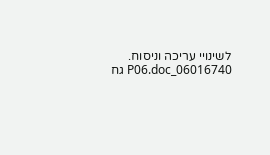לשינויי עריכה וניסוח. 06016740_P06.doc גח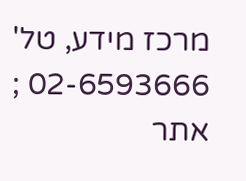מרכז מידע, טל' 02-6593666 ; אתר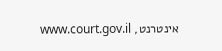אינטרנט, www.court.gov.il